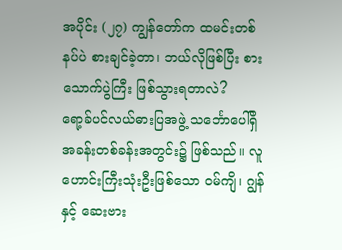အပိုင်း (၂၇) ကျွန်တော်က ထမင်းတစ်နပ်ပဲ စားချင်ခဲ့တာ၊ ဘယ်လိုဖြစ်ပြီး စားသောက်ပွဲကြီး ဖြစ်သွားရတာလဲ?
ရော့ခ်ပင်လယ်ဓားပြအဖွဲ့ သင်္ဘောပေါ်ရှိ အခန်းတစ်ခန်းအတွင်း၌ ဖြစ်သည်။ လူဟောင်းကြီးသုံးဦးဖြစ်သော ဝမ်ကျိ၊ ဂျွန် နှင့် ဆေးဗား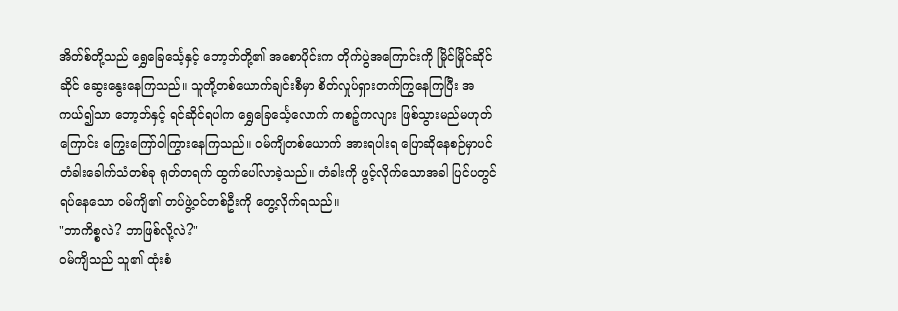အိတ်စ်တို့သည် ရွှေခြေင်္သေ့နှင့် ဘော့ဘ်တို့၏ အစောပိုင်းက တိုက်ပွဲအကြောင်းကို မြိုင်မြိုင်ဆိုင်ဆိုင် ဆွေးနွေးနေကြသည်။ သူတို့တစ်ယောက်ချင်းစီမှာ စိတ်လှုပ်ရှားတက်ကြွနေကြပြီး အကယ်၍သာ ဘော့ဘ်နှင့် ရင်ဆိုင်ရပါက ရွှေခြေင်္သေ့လောက် ကစဉ့်ကလျား ဖြစ်သွားမည်မဟုတ်ကြောင်း ကြွေးကြော်ဝါကြွားနေကြသည်။ ဝမ်ကျိတစ်ယောက် အားရပါးရ ပြောဆိုနေစဉ်မှာပင် တံခါးခေါက်သံတစ်ခု ရုတ်တရက် ထွက်ပေါ်လာခဲ့သည်။ တံခါးကို ဖွင့်လိုက်သောအခါ ပြင်ပတွင် ရပ်နေသော ဝမ်ကျိ၏ တပ်ဖွဲ့ဝင်တစ်ဦးကို တွေ့လိုက်ရသည်။
"ဘာကိစ္စလဲ? ဘာဖြစ်လို့လဲ?"
ဝမ်ကျိသည် သူ၏ ထုံးစံ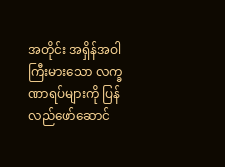အတိုင်း အရှိန်အဝါကြီးမားသော လက္ခဏာရပ်များကို ပြန်လည်ဖော်ဆောင်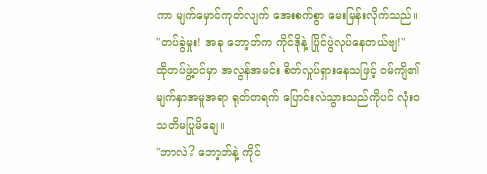ကာ မျက်မှောင်ကုတ်လျက် အေးစက်စွာ မေးမြန်းလိုက်သည်။
"တပ်ခွဲမှုး! အခု ဘော့ဘ်က ကိုင်ဒိုနဲ့ ပြိုင်ပွဲလုပ်နေတယ်ဗျ!"
ထိုတပ်ဖွဲ့ဝင်မှာ အလွန်အမင်း စိတ်လှုပ်ရှားနေသဖြင့် ဝမ်ကျိ၏ မျက်နှာအမူအရာ ရုတ်တရက် ပြောင်းလဲသွားသည်ကိုပင် လုံးဝ သတိမပြုမိချေ။
"ဘာလဲ? ဘော့ဘ်နဲ့ ကိုင်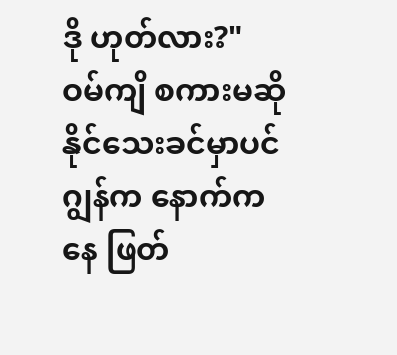ဒို ဟုတ်လား?"
ဝမ်ကျိ စကားမဆိုနိုင်သေးခင်မှာပင် ဂျွန်က နောက်ကနေ ဖြတ်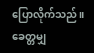ပြောလိုက်သည်။ ခေတ္တမျှ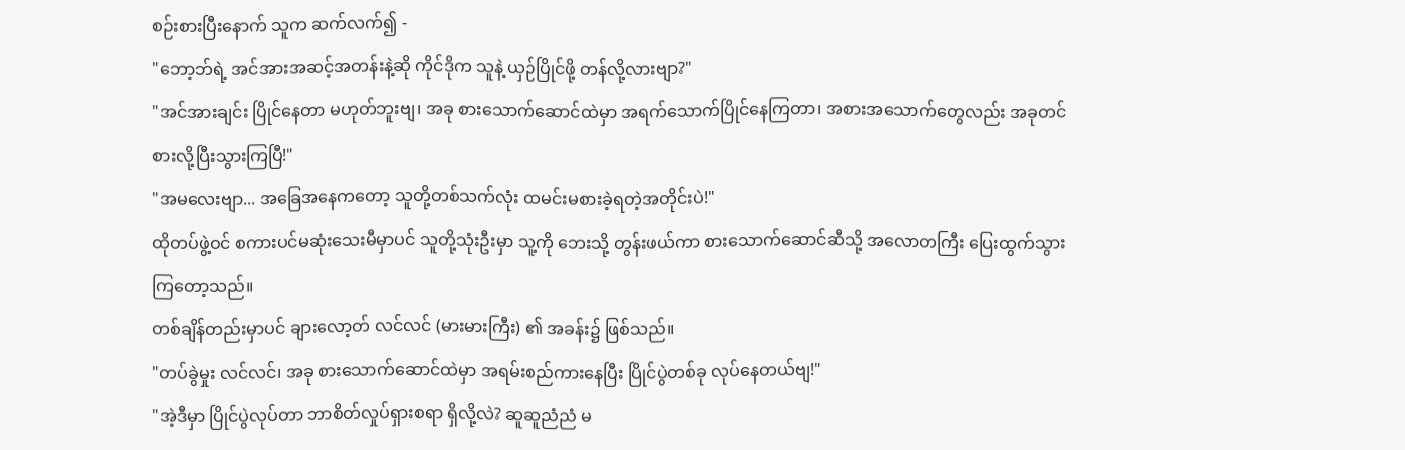စဉ်းစားပြီးနောက် သူက ဆက်လက်၍ -
"ဘော့ဘ်ရဲ့ အင်အားအဆင့်အတန်းနဲ့ဆို ကိုင်ဒိုက သူနဲ့ ယှဉ်ပြိုင်ဖို့ တန်လို့လားဗျာ?"
"အင်အားချင်း ပြိုင်နေတာ မဟုတ်ဘူးဗျ၊ အခု စားသောက်ဆောင်ထဲမှာ အရက်သောက်ပြိုင်နေကြတာ၊ အစားအသောက်တွေလည်း အခုတင် စားလို့ပြီးသွားကြပြီ!"
"အမလေးဗျာ... အခြေအနေကတော့ သူတို့တစ်သက်လုံး ထမင်းမစားခဲ့ရတဲ့အတိုင်းပဲ!"
ထိုတပ်ဖွဲ့ဝင် စကားပင်မဆုံးသေးမီမှာပင် သူတို့သုံးဦးမှာ သူ့ကို ဘေးသို့ တွန်းဖယ်ကာ စားသောက်ဆောင်ဆီသို့ အလောတကြီး ပြေးထွက်သွားကြတော့သည်။
တစ်ချိန်တည်းမှာပင် ချားလော့တ် လင်လင် (မားမားကြီး) ၏ အခန်း၌ ဖြစ်သည်။
"တပ်ခွဲမှုး လင်လင်၊ အခု စားသောက်ဆောင်ထဲမှာ အရမ်းစည်ကားနေပြီး ပြိုင်ပွဲတစ်ခု လုပ်နေတယ်ဗျ!"
"အဲ့ဒီမှာ ပြိုင်ပွဲလုပ်တာ ဘာစိတ်လှုပ်ရှားစရာ ရှိလို့လဲ? ဆူဆူညံညံ မ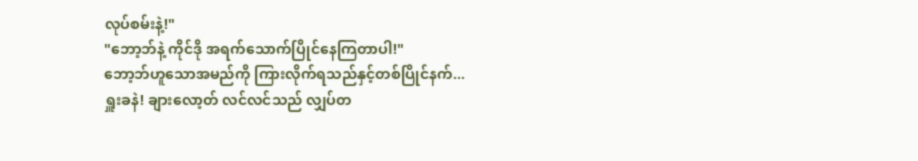လုပ်စမ်းနဲ့!"
"ဘော့ဘ်နဲ့ ကိုင်ဒို အရက်သောက်ပြိုင်နေကြတာပါ!"
ဘော့ဘ်ဟူသောအမည်ကို ကြားလိုက်ရသည်နှင့်တစ်ပြိုင်နက်... ရှူးခနဲ! ချားလော့တ် လင်လင်သည် လျှပ်တ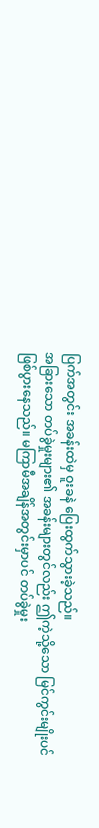ပြက်အတွင်း အခန်းထဲမှ ဝူးခနဲ ပြေးထွက်သွားခဲ့သည်။
အခြားသော တပ်ခွဲမှုးများ၏ အခန်းများတွင်လည်း ဤကဲ့သို့သော မြင်ကွင်းမျိုးပင် ဖြစ်ပွားနေသည်။ မကြာမီအချိန်အတွင်းမှာပင် တပ်ခွဲမှုး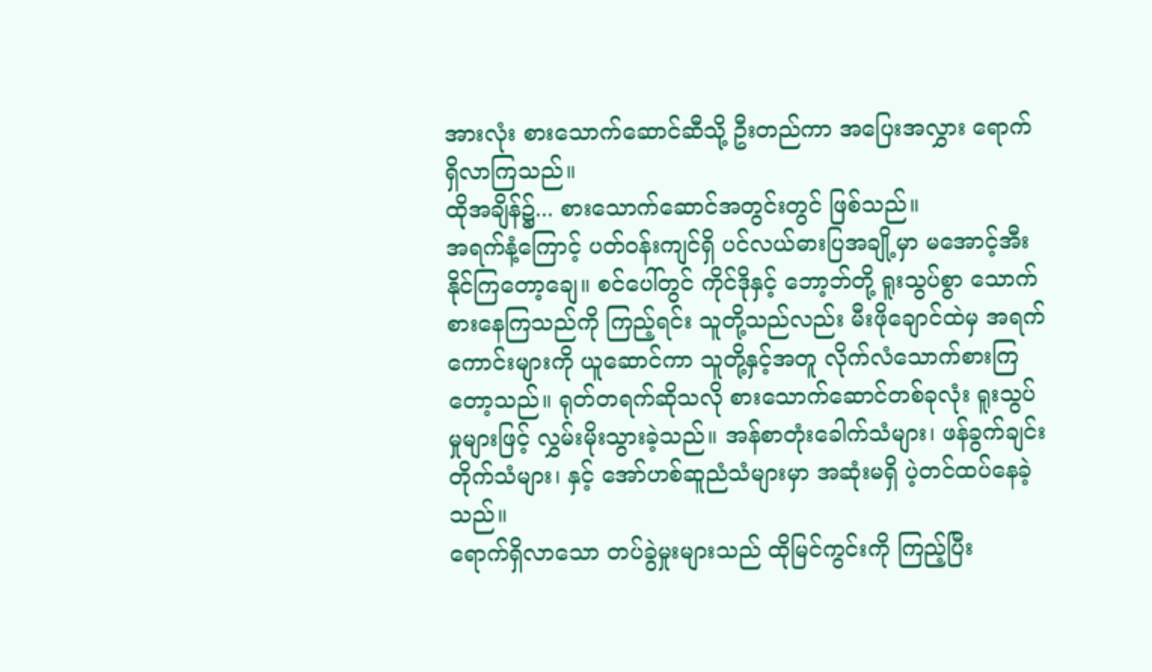အားလုံး စားသောက်ဆောင်ဆီသို့ ဦးတည်ကာ အပြေးအလွှား ရောက်ရှိလာကြသည်။
ထိုအချိန်၌... စားသောက်ဆောင်အတွင်းတွင် ဖြစ်သည်။
အရက်နံ့ကြောင့် ပတ်ဝန်းကျင်ရှိ ပင်လယ်ဓားပြအချို့မှာ မအောင့်အီးနိုင်ကြတော့ချေ။ စင်ပေါ်တွင် ကိုင်ဒိုနှင့် ဘော့ဘ်တို့ ရူးသွပ်စွာ သောက်စားနေကြသည်ကို ကြည့်ရင်း သူတို့သည်လည်း မီးဖိုချောင်ထဲမှ အရက်ကောင်းများကို ယူဆောင်ကာ သူတို့နှင့်အတူ လိုက်လံသောက်စားကြတော့သည်။ ရုတ်တရက်ဆိုသလို စားသောက်ဆောင်တစ်ခုလုံး ရူးသွပ်မှုများဖြင့် လွှမ်းမိုးသွားခဲ့သည်။ အန်စာတုံးခေါက်သံများ၊ ဖန်ခွက်ချင်း တိုက်သံများ၊ နှင့် အော်ဟစ်ဆူညံသံများမှာ အဆုံးမရှိ ပဲ့တင်ထပ်နေခဲ့သည်။
ရောက်ရှိလာသော တပ်ခွဲမှုးများသည် ထိုမြင်ကွင်းကို ကြည့်ပြီး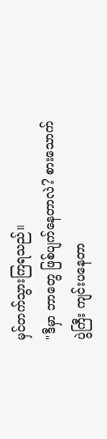မှင်တက်သွားကြရသည်။
"ဒီမှာ ဘာတွေ ဖြစ်ပျက်နေတာလဲ? စားသောက်ပွဲကြီး ကျင်းပနေတာ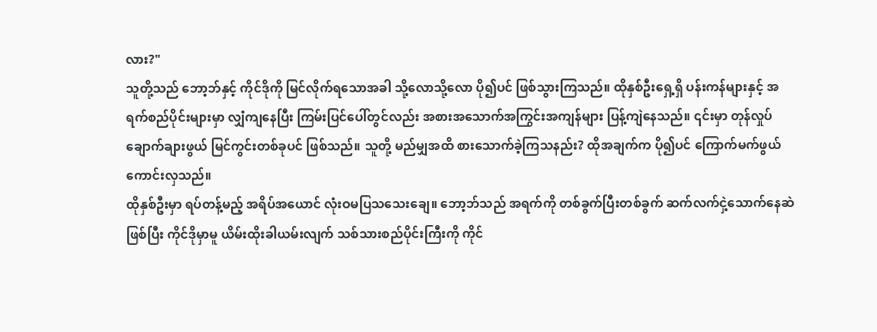လား?"
သူတို့သည် ဘော့ဘ်နှင့် ကိုင်ဒိုကို မြင်လိုက်ရသောအခါ သို့လောသို့လော ပို၍ပင် ဖြစ်သွားကြသည်။ ထိုနှစ်ဦးရှေ့ရှိ ပန်းကန်များနှင့် အရက်စည်ပိုင်းများမှာ လျှံကျနေပြီး ကြမ်းပြင်ပေါ်တွင်လည်း အစားအသောက်အကြွင်းအကျန်များ ပြန့်ကျဲနေသည်။ ၎င်းမှာ တုန်လှုပ်ချောက်ချားဖွယ် မြင်ကွင်းတစ်ခုပင် ဖြစ်သည်။ သူတို့ မည်မျှအထိ စားသောက်ခဲ့ကြသနည်း? ထိုအချက်က ပို၍ပင် ကြောက်မက်ဖွယ်ကောင်းလှသည်။
ထိုနှစ်ဦးမှာ ရပ်တန့်မည့် အရိပ်အယောင် လုံးဝမပြသသေးချေ။ ဘော့ဘ်သည် အရက်ကို တစ်ခွက်ပြီးတစ်ခွက် ဆက်လက်ငှဲ့သောက်နေဆဲဖြစ်ပြီး ကိုင်ဒိုမှာမူ ယိမ်းထိုးခါယမ်းလျက် သစ်သားစည်ပိုင်းကြီးကို ကိုင်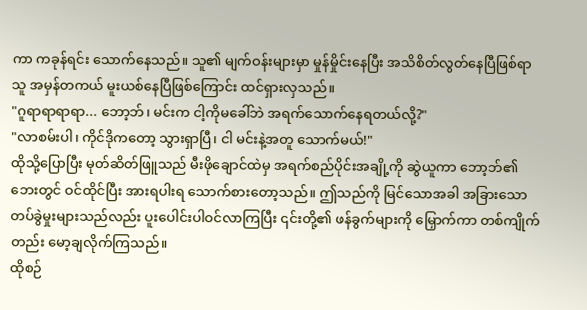ကာ ကခုန်ရင်း သောက်နေသည်။ သူ၏ မျက်ဝန်းများမှာ မှုန်မှိုင်းနေပြီး အသိစိတ်လွတ်နေပြီဖြစ်ရာ သူ အမှန်တကယ် မူးယစ်နေပြီဖြစ်ကြောင်း ထင်ရှားလှသည်။
"ဂူရာရာရာရာ... ဘော့ဘ်၊ မင်းက ငါ့ကိုမခေါ်ဘဲ အရက်သောက်နေရတယ်လို့?"
"လာစမ်းပါ၊ ကိုင်ဒိုကတော့ သွားရှာပြီ၊ ငါ မင်းနဲ့အတူ သောက်မယ်!"
ထိုသို့ပြောပြီး မုတ်ဆိတ်ဖြူသည် မီးဖိုချောင်ထဲမှ အရက်စည်ပိုင်းအချို့ကို ဆွဲယူကာ ဘော့ဘ်၏ ဘေးတွင် ဝင်ထိုင်ပြီး အားရပါးရ သောက်စားတော့သည်။ ဤသည်ကို မြင်သောအခါ အခြားသော တပ်ခွဲမှုးများသည်လည်း ပူးပေါင်းပါဝင်လာကြပြီး ၎င်းတို့၏ ဖန်ခွက်များကို မြှောက်ကာ တစ်ကျိုက်တည်း မော့ချလိုက်ကြသည်။
ထိုစဉ်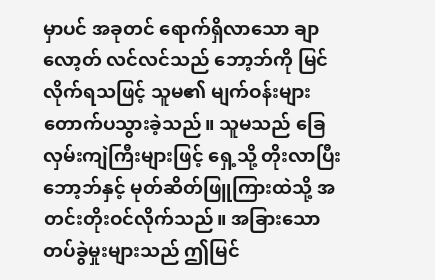မှာပင် အခုတင် ရောက်ရှိလာသော ချာလော့တ် လင်လင်သည် ဘော့ဘ်ကို မြင်လိုက်ရသဖြင့် သူမ၏ မျက်ဝန်းများ တောက်ပသွားခဲ့သည်။ သူမသည် ခြေလှမ်းကျဲကြီးများဖြင့် ရှေ့သို့ တိုးလာပြီး ဘော့ဘ်နှင့် မုတ်ဆိတ်ဖြူကြားထဲသို့ အတင်းတိုးဝင်လိုက်သည်။ အခြားသော တပ်ခွဲမှုးများသည် ဤမြင်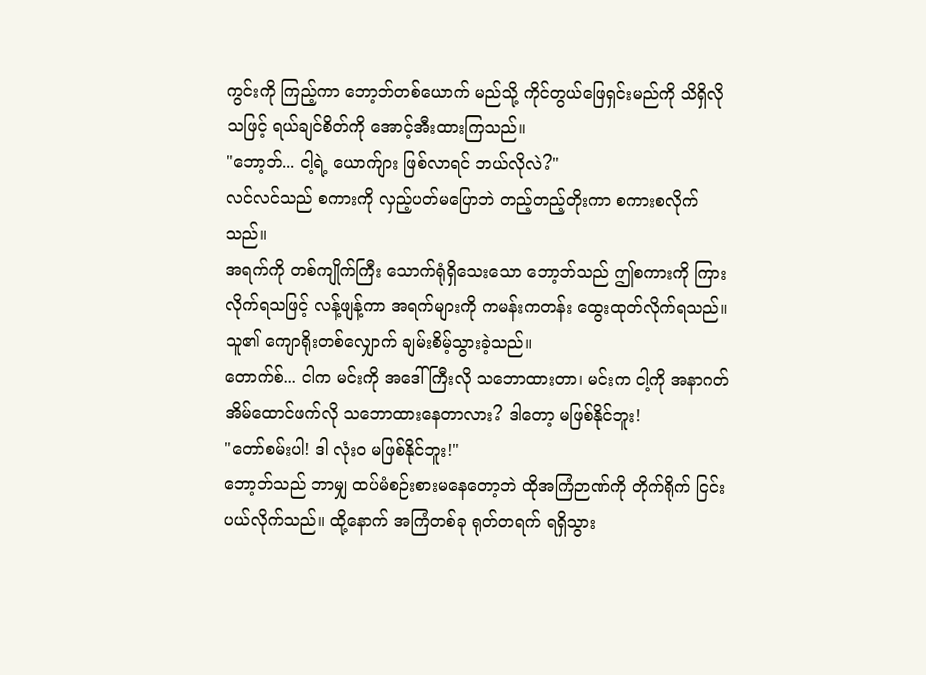ကွင်းကို ကြည့်ကာ ဘော့ဘ်တစ်ယောက် မည်သို့ ကိုင်တွယ်ဖြေရှင်းမည်ကို သိရှိလိုသဖြင့် ရယ်ချင်စိတ်ကို အောင့်အီးထားကြသည်။
"ဘော့ဘ်... ငါ့ရဲ့ ယောက်ျား ဖြစ်လာရင် ဘယ်လိုလဲ?"
လင်လင်သည် စကားကို လှည့်ပတ်မပြောဘဲ တည့်တည့်တိုးကာ စကားစလိုက်သည်။
အရက်ကို တစ်ကျိုက်ကြီး သောက်ရုံရှိသေးသော ဘော့ဘ်သည် ဤစကားကို ကြားလိုက်ရသဖြင့် လန့်ဖျန့်ကာ အရက်များကို ကမန်းကတန်း ထွေးထုတ်လိုက်ရသည်။ သူ၏ ကျောရိုးတစ်လျှောက် ချမ်းစိမ့်သွားခဲ့သည်။
တောက်စ်... ငါက မင်းကို အဒေါ်ကြီးလို သဘောထားတာ၊ မင်းက ငါ့ကို အနာဂတ်အိမ်ထောင်ဖက်လို သဘောထားနေတာလား? ဒါတော့ မဖြစ်နိုင်ဘူး!
"တော်စမ်းပါ! ဒါ လုံးဝ မဖြစ်နိုင်ဘူး!"
ဘော့ဘ်သည် ဘာမျှ ထပ်မံစဉ်းစားမနေတော့ဘဲ ထိုအကြံဉာဏ်ကို တိုက်ရိုက် ငြင်းပယ်လိုက်သည်။ ထို့နောက် အကြံတစ်ခု ရုတ်တရက် ရရှိသွား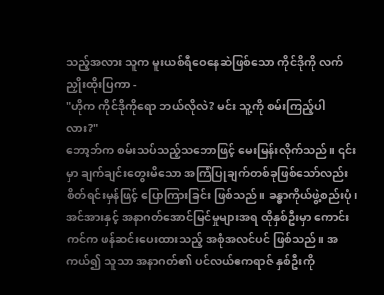သည့်အလား သူက မူးယစ်ရီဝေနေဆဲဖြစ်သော ကိုင်ဒိုကို လက်ညှိုးထိုးပြကာ -
"ဟိုက ကိုင်ဒိုကိုရော ဘယ်လိုလဲ? မင်း သူ့ကို စမ်းကြည့်ပါလား?"
ဘော့ဘ်က စမ်းသပ်သည့်သဘောဖြင့် မေးမြန်းလိုက်သည်။ ၎င်းမှာ ချက်ချင်းတွေးမိသော အကြံပြုချက်တစ်ခုဖြစ်သော်လည်း စိတ်ရင်းမှန်ဖြင့် ပြောကြားခြင်း ဖြစ်သည်။ ခန္ဓာကိုယ်ဖွဲ့စည်းပုံ၊ အင်အားနှင့် အနာဂတ်အောင်မြင်မှုများအရ ထိုနှစ်ဦးမှာ ကောင်းကင်က ဖန်ဆင်းပေးထားသည့် အစုံအလင်ပင် ဖြစ်သည်။ အကယ်၍ သူသာ အနာဂတ်၏ ပင်လယ်ဧကရာဇ် နှစ်ဦးကို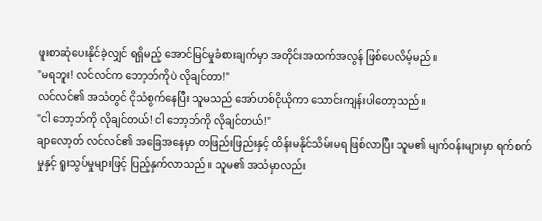ဖူးစာဆုံပေးနိုင်ခဲ့လျှင် ရရှိမည့် အောင်မြင်မှုခံစားချက်မှာ အတိုင်းအထက်အလွန် ဖြစ်ပေလိမ့်မည်။
"မရဘူး! လင်လင်က ဘော့ဘ်ကိုပဲ လိုချင်တာ!"
လင်လင်၏ အသံတွင် ငိုသံစွက်နေပြီး သူမသည် အော်ဟစ်ငိုယိုကာ သောင်းကျန်းပါတော့သည်။
"ငါ ဘော့ဘ်ကို လိုချင်တယ်! ငါ ဘော့ဘ်ကို လိုချင်တယ်!"
ချာလော့တ် လင်လင်၏ အခြေအနေမှာ တဖြည်းဖြည်းနှင့် ထိန်းမနိုင်သိမ်းမရ ဖြစ်လာပြီး သူမ၏ မျက်ဝန်းများမှာ ရက်စက်မှုနှင့် ရူးသွပ်မှုများဖြင့် ပြည့်နှက်လာသည်။ သူမ၏ အသံမှာလည်း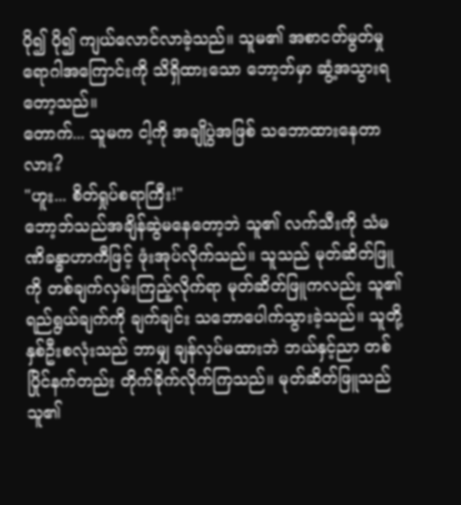ပို၍ ပို၍ ကျယ်လောင်လာခဲ့သည်။ သူမ၏ အစာငတ်မွတ်မှု ရောဂါအကြောင်းကို သိရှိထားသော ဘော့ဘ်မှာ ဆွံ့အသွားရတော့သည်။
တောက်... သူမက ငါ့ကို အချိုပွဲအဖြစ် သဘောထားနေတာလား?
"ဟူး... စိတ်ရှုပ်စရာကြီး!"
ဘော့ဘ်သည်အချိန်ဆွဲမနေတော့ဘဲ သူ၏ လက်သီးကို သံမဏိခန္ဓာဟာကီဖြင့် ဖုံးအုပ်လိုက်သည်။ သူသည် မုတ်ဆိတ်ဖြူကို တစ်ချက်လှမ်းကြည့်လိုက်ရာ မုတ်ဆိတ်ဖြူကလည်း သူ၏ ရည်ရွယ်ချက်ကို ချက်ချင်း သဘောပေါက်သွားခဲ့သည်။ သူတို့နှစ်ဦးစလုံးသည် ဘာမျှ ချန်လှပ်မထားဘဲ ဘယ်နှင့်ညာ တစ်ပြိုင်နက်တည်း တိုက်ခိုက်လိုက်ကြသည်။ မုတ်ဆိတ်ဖြူသည် သူ၏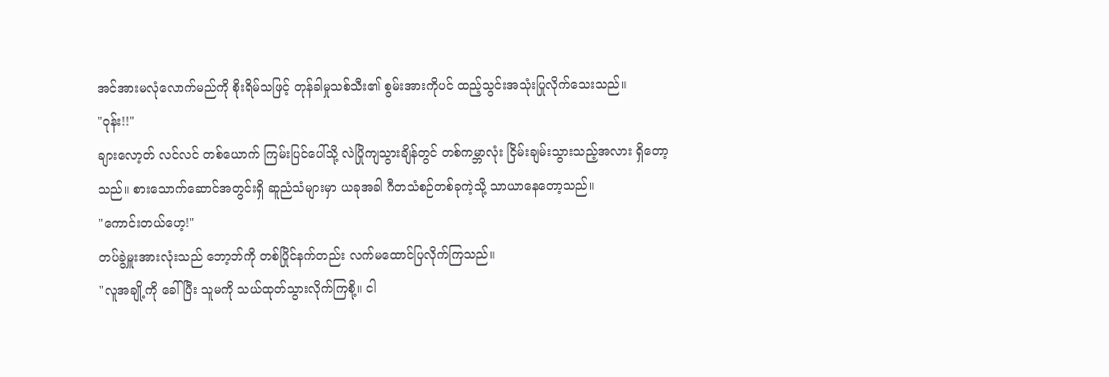အင်အားမလုံလောက်မည်ကို စိုးရိမ်သဖြင့် တုန်ခါမှုသစ်သီး၏ စွမ်းအားကိုပင် ထည့်သွင်းအသုံးပြုလိုက်သေးသည်။
"ဝုန်း!!"
ချားလော့တ် လင်လင် တစ်ယောက် ကြမ်းပြင်ပေါ်သို့ လဲပြိုကျသွားချိန်တွင် တစ်ကမ္ဘာလုံး ငြိမ်းချမ်းသွားသည့်အလား ရှိတော့သည်။ စားသောက်ဆောင်အတွင်းရှိ ဆူညံသံများမှာ ယခုအခါ ဂီတသံစဉ်တစ်ခုကဲ့သို့ သာယာနေတော့သည်။
"ကောင်းတယ်ဟေ့!"
တပ်ခွဲမှူးအားလုံးသည် ဘော့ဘ်ကို တစ်ပြိုင်နက်တည်း လက်မထောင်ပြလိုက်ကြသည်။
"လူအချို့ကို ခေါ်ပြီး သူမကို သယ်ထုတ်သွားလိုက်ကြစို့။ ငါ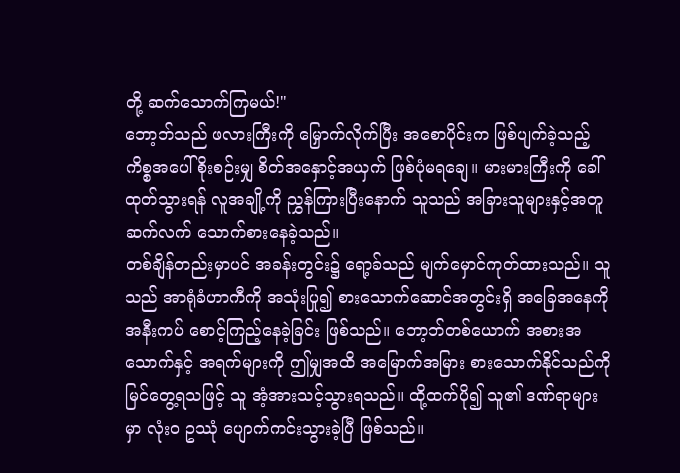တို့ ဆက်သောက်ကြမယ်!"
ဘော့ဘ်သည် ဖလားကြီးကို မြှောက်လိုက်ပြီး အစောပိုင်းက ဖြစ်ပျက်ခဲ့သည့် ကိစ္စအပေါ် စိုးစဉ်းမျှ စိတ်အနှောင့်အယှက် ဖြစ်ပုံမရချေ။ မားမားကြီးကို ခေါ်ထုတ်သွားရန် လူအချို့ကို ညွှန်ကြားပြီးနောက် သူသည် အခြားသူများနှင့်အတူ ဆက်လက် သောက်စားနေခဲ့သည်။
တစ်ချိန်တည်းမှာပင် အခန်းတွင်း၌ ရော့ခ်သည် မျက်မှောင်ကုတ်ထားသည်။ သူသည် အာရုံခံဟာကီကို အသုံးပြု၍ စားသောက်ဆောင်အတွင်းရှိ အခြေအနေကို အနီးကပ် စောင့်ကြည့်နေခဲ့ခြင်း ဖြစ်သည်။ ဘော့ဘ်တစ်ယောက် အစားအသောက်နှင့် အရက်များကို ဤမျှအထိ အမြောက်အမြား စားသောက်နိုင်သည်ကို မြင်တွေ့ရသဖြင့် သူ အံ့အားသင့်သွားရသည်။ ထို့ထက်ပို၍ သူ၏ ဒဏ်ရာများမှာ လုံးဝ ဥဿုံ ပျောက်ကင်းသွားခဲ့ပြီ ဖြစ်သည်။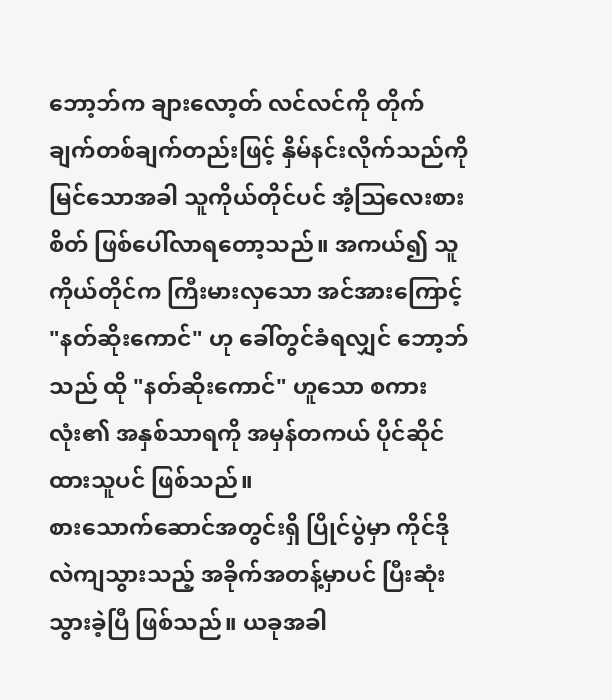ဘော့ဘ်က ချားလော့တ် လင်လင်ကို တိုက်ချက်တစ်ချက်တည်းဖြင့် နှိမ်နင်းလိုက်သည်ကို မြင်သောအခါ သူကိုယ်တိုင်ပင် အံ့ဩလေးစားစိတ် ဖြစ်ပေါ်လာရတော့သည်။ အကယ်၍ သူကိုယ်တိုင်က ကြီးမားလှသော အင်အားကြောင့် "နတ်ဆိုးကောင်" ဟု ခေါ်တွင်ခံရလျှင် ဘော့ဘ်သည် ထို "နတ်ဆိုးကောင်" ဟူသော စကားလုံး၏ အနှစ်သာရကို အမှန်တကယ် ပိုင်ဆိုင်ထားသူပင် ဖြစ်သည်။
စားသောက်ဆောင်အတွင်းရှိ ပြိုင်ပွဲမှာ ကိုင်ဒို လဲကျသွားသည့် အခိုက်အတန့်မှာပင် ပြီးဆုံးသွားခဲ့ပြီ ဖြစ်သည်။ ယခုအခါ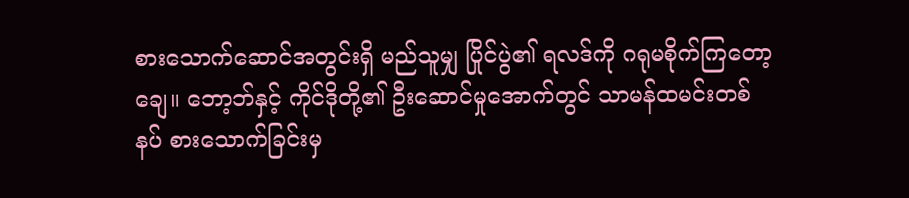စားသောက်ဆောင်အတွင်းရှိ မည်သူမျှ ပြိုင်ပွဲ၏ ရလဒ်ကို ဂရုမစိုက်ကြတော့ချေ။ ဘော့ဘ်နှင့် ကိုင်ဒိုတို့၏ ဦးဆောင်မှုအောက်တွင် သာမန်ထမင်းတစ်နပ် စားသောက်ခြင်းမှ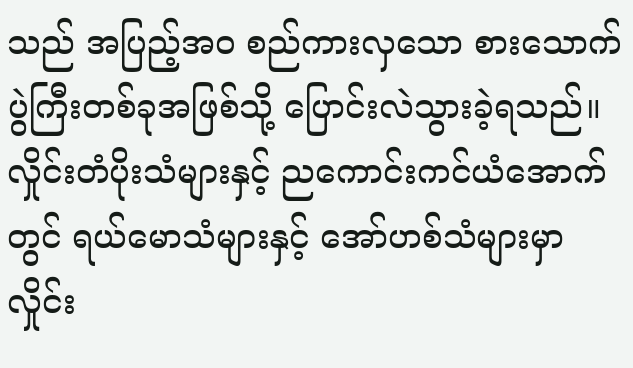သည် အပြည့်အဝ စည်ကားလှသော စားသောက်ပွဲကြီးတစ်ခုအဖြစ်သို့ ပြောင်းလဲသွားခဲ့ရသည်။
လှိုင်းတံပိုးသံများနှင့် ညကောင်းကင်ယံအောက်တွင် ရယ်မောသံများနှင့် အော်ဟစ်သံများမှာ လှိုင်း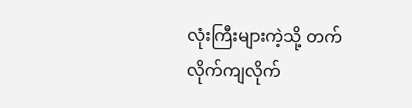လုံးကြီးများကဲ့သို့ တက်လိုက်ကျလိုက်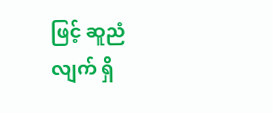ဖြင့် ဆူညံလျက် ရှိ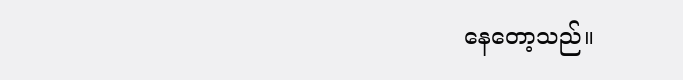နေတော့သည်။